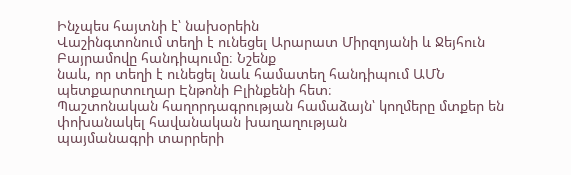Ինչպես հայտնի է՝ նախօրեին
Վաշինգտոնում տեղի է ունեցել Արարատ Միրզոյանի և Ջեյհուն Բայրամովը հանդիպումը։ Նշենք
նաև, որ տեղի է ունեցել նաև համատեղ հանդիպում ԱՄՆ պետքարտուղար Էնթոնի Բլինքենի հետ։
Պաշտոնական հաղորդագրության համաձայն՝ կողմերը մտքեր են փոխանակել հավանական խաղաղության
պայմանագրի տարրերի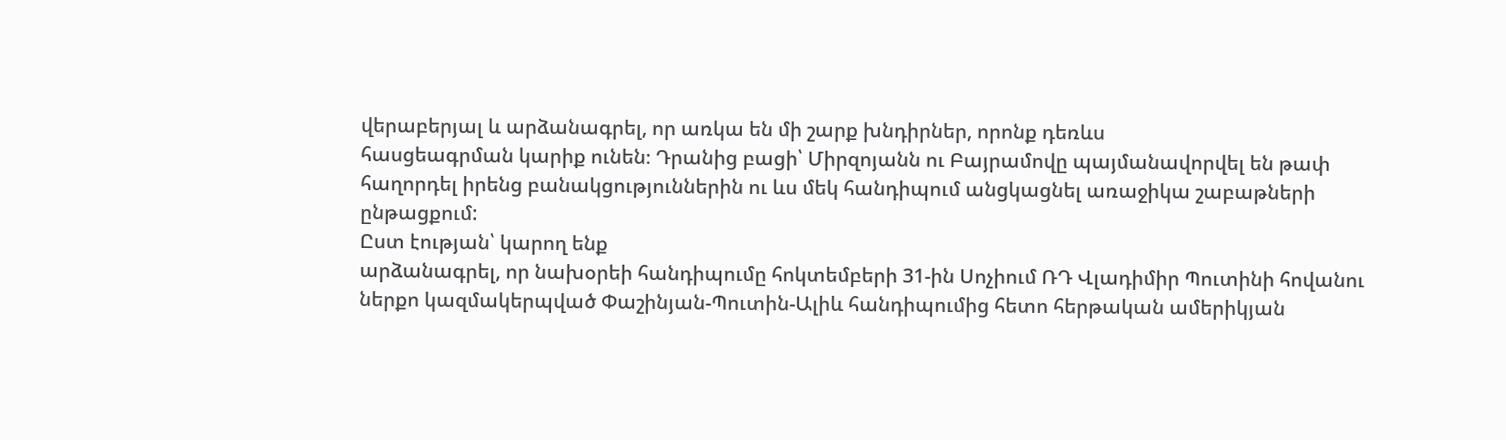վերաբերյալ և արձանագրել, որ առկա են մի շարք խնդիրներ, որոնք դեռևս
հասցեագրման կարիք ունեն։ Դրանից բացի՝ Միրզոյանն ու Բայրամովը պայմանավորվել են թափ
հաղորդել իրենց բանակցություններին ու ևս մեկ հանդիպում անցկացնել առաջիկա շաբաթների
ընթացքում:
Ըստ էության՝ կարող ենք
արձանագրել, որ նախօրեի հանդիպումը հոկտեմբերի 31-ին Սոչիում ՌԴ Վլադիմիր Պուտինի հովանու
ներքո կազմակերպված Փաշինյան-Պուտին-Ալիև հանդիպումից հետո հերթական ամերիկյան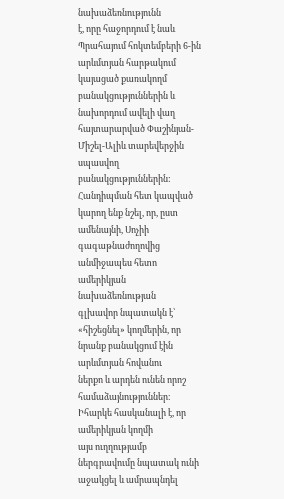նախաձեռնությունն
է, որը հաջորդում է նաև Պրահայում հոկտեմբերի 6-ին արևմտյան հարթակում կայացած քառակողմ
բանակցություններին և նախորդում ավելի վաղ հայտարարված Փաշինյան-Միշել-Ալիև տարեվերջին
սպասվող բանակցություններին:
Հանդիպման հետ կապված
կարող ենք նշել, որ, ըստ ամենայնի, Սոչիի գագաթնաժողովից անմիջապես հետո ամերիկյան նախաձեռնության
գլխավոր նպատակն է՝ «հիշեցնել» կողմերին, որ նրանք բանակցում էին արևմտյան հովանու
ներքո և արդեն ունեն որոշ համաձայնություններ։ Իհարկե հասկանալի է, որ ամերիկյան կողմի
այս ուղղությամբ ներգրավումը նպատակ ունի աջակցել և ամրապնդել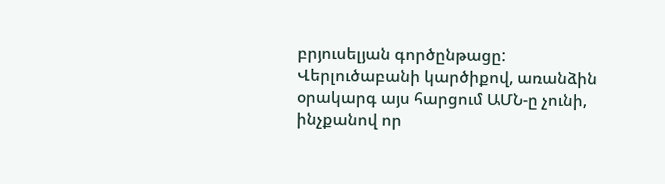բրյուսելյան գործընթացը:
Վերլուծաբանի կարծիքով, առանձին օրակարգ այս հարցում ԱՄՆ-ը չունի, ինչքանով որ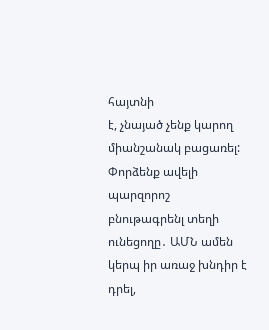հայտնի
է, չնայած չենք կարող միանշանակ բացառել:
Փորձենք ավելի պարզորոշ
բնութագրենլ տեղի ունեցողը․ ԱՄՆ ամեն կերպ իր առաջ խնդիր է դրել,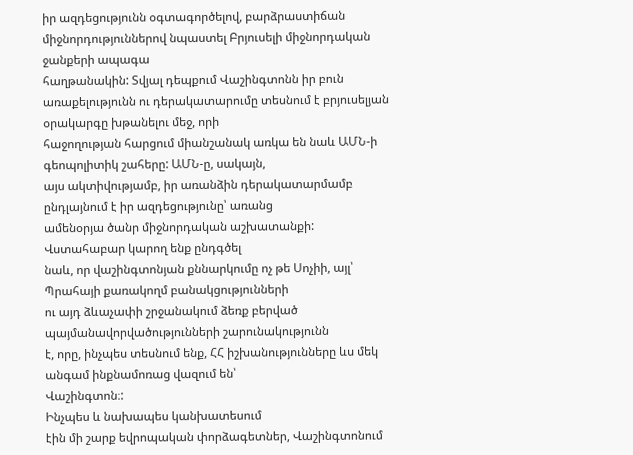իր ազդեցությունն օգտագործելով, բարձրաստիճան միջնորդություններով նպաստել Բրյուսելի միջնորդական ջանքերի ապագա
հաղթանակին: Տվյալ դեպքում Վաշինգտոնն իր բուն
առաքելությունն ու դերակատարումը տեսնում է բրյուսելյան օրակարգը խթանելու մեջ, որի
հաջողության հարցում միանշանակ առկա են նաև ԱՄՆ-ի գեոպոլիտիկ շահերը: ԱՄՆ-ը, սակայն,
այս ակտիվությամբ, իր առանձին դերակատարմամբ ընդլայնում է իր ազդեցությունը՝ առանց
ամենօրյա ծանր միջնորդական աշխատանքի:
Վստահաբար կարող ենք ընդգծել
նաև, որ վաշինգտոնյան քննարկումը ոչ թե Սոչիի, այլ՝ Պրահայի քառակողմ բանակցությունների
ու այդ ձևաչափի շրջանակում ձեռք բերված պայմանավորվածությունների շարունակությունն
է, որը, ինչպես տեսնում ենք, ՀՀ իշխանությունները ևս մեկ անգամ ինքնամոռաց վազում են՝
Վաշինգտոն։:
Ինչպես և նախապես կանխատեսում
էին մի շարք եվրոպական փորձագետներ, Վաշինգտոնում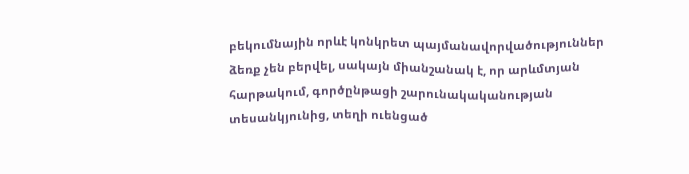բեկումնային որևէ կոնկրետ պայմանավորվածություններ
ձեռք չեն բերվել, սակայն միանշանակ է, որ արևմտյան հարթակում, գործընթացի շարունակականության
տեսանկյունից, տեղի ուենցած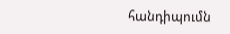հանդիպումն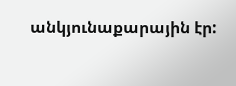անկյունաքարային էր: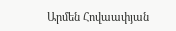Արմեն Հովաափյան